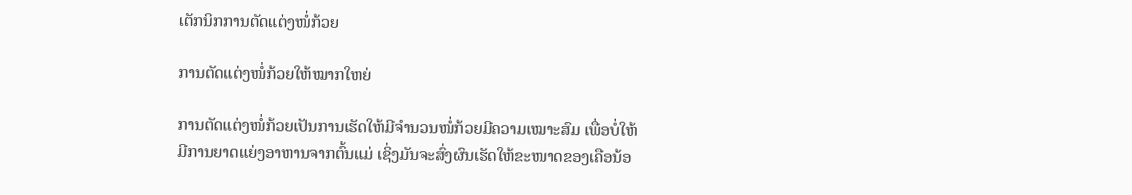ເຕັກນິກການຕັດແຕ່ງໜໍ່ກ້ວຍ

ການຕັດແຕ່ງໜໍ່ກ້ວຍໃຫ້ໝາກໃຫຍ່

ການຕັດແຕ່ງໜໍ່ກ້ວຍເປັນການເຮັດໃຫ້ມີຈຳນວນໜໍ່ກ້ວຍມີຄວາມເໝາະສົມ ເພື່ອບໍ່ໃຫ້ມີການຍາດແຍ່ງອາຫານຈາກຕົ້ນແມ່ ເຊິ່ງມັນຈະສົ່ງຜົນເຮັດໃຫ້ຂະໜາດຂອງເຄືອນ້ອ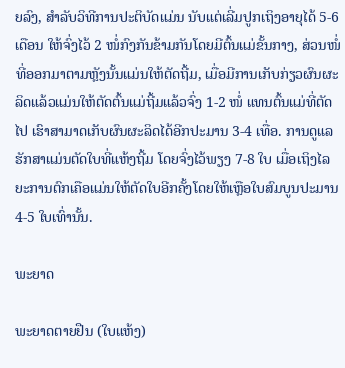ຍລົງ, ສຳລັບວິທີການປະຕິບັດແມ່ນ ນັບແຕ່ເລີ່ມປູກເຖິງອາຍຸໄດ້ 5-6 ເດືອນ ໃຫ້ຈົ່ງໄວ້ 2 ໜໍ່ກົງກັນຂ້າມກັນໂດຍມີຕົ້ນແມ່ຂັ້ນກາງ, ສ່ວນໜໍ່ທີ່ອອກມາຕາມຫຼັງນັ້ນແມ່ນໃຫ້ຕັດຖີ້ມ, ເມື່ອມີການເກັບກ່ຽວຜົນຜະລິດແລ້ວແມ່ນໃຫ້ຕັດຕົ້ນແມ່ຖີ້ມແລ້ວຈົ່ງ 1-2 ໜໍ່ ແທນຕົ້ນແມ່ທີ່ຕັດໄປ ເຮົາສາມາດເກັບຜົນຜະລິດໄດ້ອີກປະມານ 3-4 ເທື່ອ. ການດູແລຮັກສາແມ່ນຕັດໃບທີ່ແຫ້ງຖີ້ມ ໂດຍຈົ່ງໄວ້ພຽງ 7-8 ໃບ ເມື່ອເຖິງໄລຍະການຕົກເຄືອແມ່ນໃຫ້ຕັດໃບອີກຄັ້ງໂດຍໃຫ້ເຫຼືອໃບສົມບູນປະມານ 4-5 ໃບເທົ່ານັ້ນ.

ພະຍາດ

ພະຍາດຕາຍຢືນ (ໃບແຫ້ງ)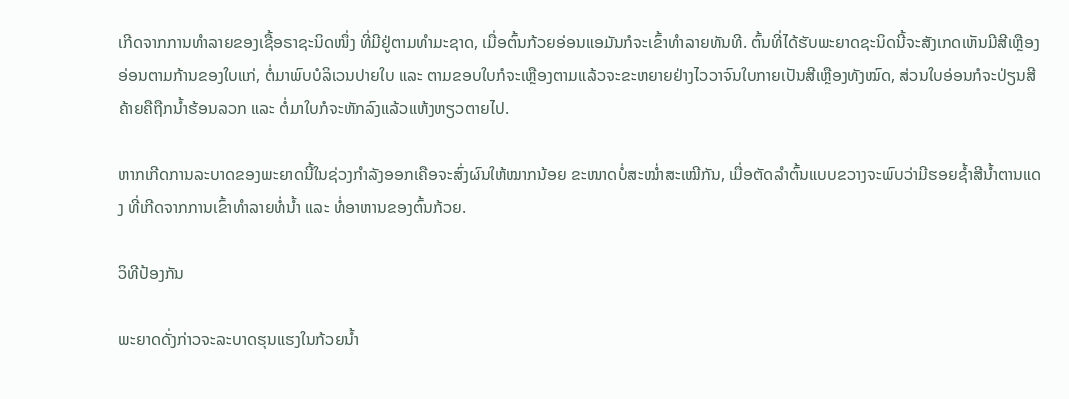ເກີດຈາກການທຳລາຍຂອງເຊື້ອຣາຊະນິດໜຶ່ງ ທີ່ມີຢູ່ຕາມທຳມະຊາດ, ເມື່ອຕົ້ນກ້ວຍອ່ອນແອມັນກໍຈະເຂົ້າທຳລາຍທັນທີ. ຕົ້ນທີ່ໄດ້ຮັບພະຍາດຊະນິດນີ້ຈະສັງເກດເຫັນມີສີເຫຼືອງອ່ອນຕາມກ້ານຂອງໃບແກ່, ຕໍ່ມາພົບບໍລິເວນປາຍໃບ ແລະ ຕາມຂອບໃບກໍຈະເຫຼືອງຕາມແລ້ວຈະຂະຫຍາຍຢ່າງໄວວາຈົນໃບກາຍເປັນສີເຫຼືອງທັງໝົດ, ສ່ວນໃບອ່ອນກໍຈະປ່ຽນສີຄ້າຍຄືຖືກນ້ຳຮ້ອນລວກ ແລະ ຕໍ່ມາໃບກໍຈະຫັກລົງແລ້ວແຫ້ງຫຽວຕາຍໄປ.

ຫາກເກີດການລະບາດຂອງພະຍາດນີ້ໃນຊ່ວງກຳລັງອອກເຄືອຈະສົ່ງຜົນໃຫ້ໝາກນ້ອຍ ຂະໜາດບໍ່ສະໝ່ຳສະເໝີກັນ, ເມື່ອຕັດລຳຕົ້ນແບບຂວາງຈະພົບວ່າມີຮອຍຊ້ຳສີນ້ຳຕານແດງ ທີ່ເກີດຈາກການເຂົ້າທຳລາຍທໍ່ນ້ຳ ແລະ ທໍ່ອາຫານຂອງຕົ້ນກ້ວຍ.

ວິທີປ້ອງກັນ

ພະຍາດດັ່ງກ່າວຈະລະບາດຮຸນແຮງໃນກ້ວຍນ້ຳ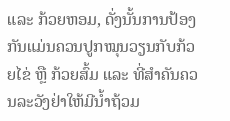ແລະ ກ້ວຍຫອມ, ດັ່ງນັ້ນການປ້ອງກັນແມ່ນຄວນປູກໝຸນວຽນກັບກ້ວຍໄຂ່ ຫຼື ກ້ວຍສົ້ມ ແລະ ທີ່ສຳຄັນຄວນລະວັງຢ່າໃຫ້ມີນ້ຳຖ້ວມ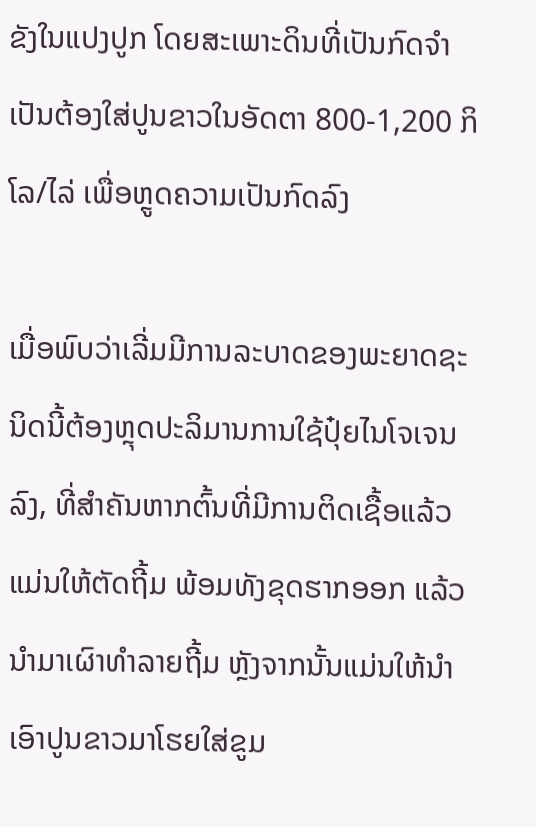ຂັງໃນແປງປູກ ໂດຍສະເພາະດິນທີ່ເປັນກົດຈຳເປັນຕ້ອງໃສ່ປູນຂາວໃນອັດຕາ 800-1,200 ກິໂລ/ໄລ່ ເພື່ອຫຼູດຄວາມເປັນກົດລົງ

ເມື່ອພົບວ່າເລີ່ມມີການລະບາດຂອງພະຍາດຊະນິດນີ້ຕ້ອງຫຼຸດປະລິມານການໃຊ້ປຸ໋ຍໄນໂຈເຈນລົງ, ທີ່ສຳຄັນຫາກຕົ້ນທີ່ມີການຕິດເຊື້ອແລ້ວແມ່ນໃຫ້ຕັດຖີ້ມ ພ້ອມທັງຂຸດຮາກອອກ ແລ້ວນຳມາເຜົາທຳລາຍຖີ້ມ ຫຼັງຈາກນັ້ນແມ່ນໃຫ້ນຳເອົາປູນຂາວມາໂຮຍໃສ່ຂູມ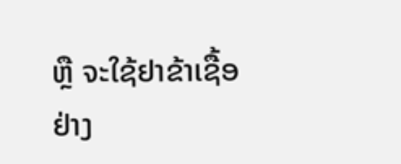ຫຼື ຈະໃຊ້ຢາຂ້າເຊື້ອຢ່າງ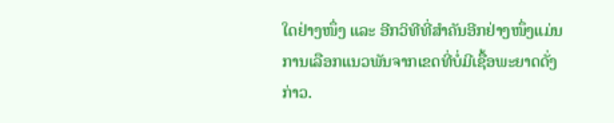ໃດຢ່າງໜຶ່ງ ແລະ ອີກວິທີທີ່ສຳຄັນອີກຢ່າງໜຶ່ງແມ່ນການເລືອກແນວພັນຈາກເຂດທີ່ບໍ່ມີເຊື້ອພະຍາດດັ່ງກ່າວ.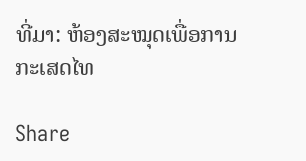ທີ່ມາ: ຫ້ອງສະໝຸດເພື່ອການກະເສດໄທ

Share